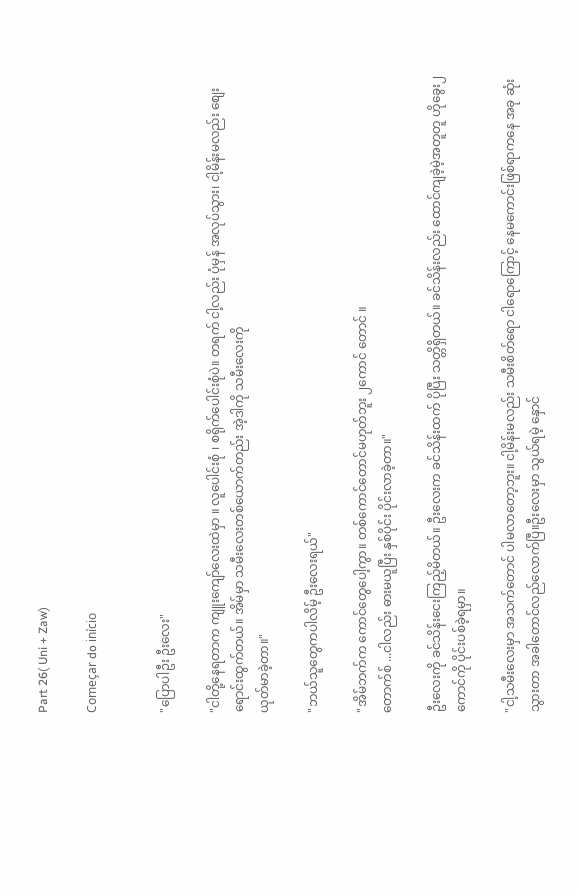Part 26( Uni + Zaw)

Começar do início


"ပြောပါဦး ဦးလေး"

"ငါတို့နေရတာက ကျူးကျော်လေးထဲမှာ ။ လူပေါင်းစုံ ၊ စရိုက်ပေါင်းစုံပဲ။ တရက် ငါ့လည်း ပုံမှန် အလုပ်သွား၊ ငါ့မိန်းမလည်း စျေးရောင်းထွက်တယ်။ အိမ်မှာ သမီးလေးတစ်ယောက်တည်း အဲ့ဒါကို သမီးလေးကို
ယုတ်မာခဲ့တာ။"

"ဘယ်သူတွေကပါလိမ့် ဦးလေးရယ်"

"အိမ်ဘက်က ကောင်တွေပေါ့ကွာ။ တစ်ကောင်တောင်မဟုတ်ဘူး ၂ကောင် တောင် ။
တောက်စ် ...ငါလည်း ဓားမယူပြီး နှစ်ပိုင်း ပိုင်းလာခဲ့တာ။"

ဦးလေးကို ခင်သိန်းငေးကြည့်မိတယ်။ ဦးလေးက ခင်သိန်းထက် ပိုပြီး သတ္တိရှိတယ်။ ခင်သိန်းလည်း ထောင်ကျခဲ့မဲ့အတူတူ ဟိုခွေး၂ကောင်ကို ပိုင်းပစ်ခဲ့ရမှာ။

"ငါ့သမီးလေးမှာ အသက်တောင် ပါမလာတော့ဘူး။ ငါ့မိန်းမလည်း သမီးစိတ်ရော ငါရောကြောင့် နေမကောင်းဖြစ်ရာကနေ အခု ဆုံးသွားတာ အခါတောင်လည်လောက်ပြီ။ဦးလေးမှာ သွယ်ရမဲ့ နှောင်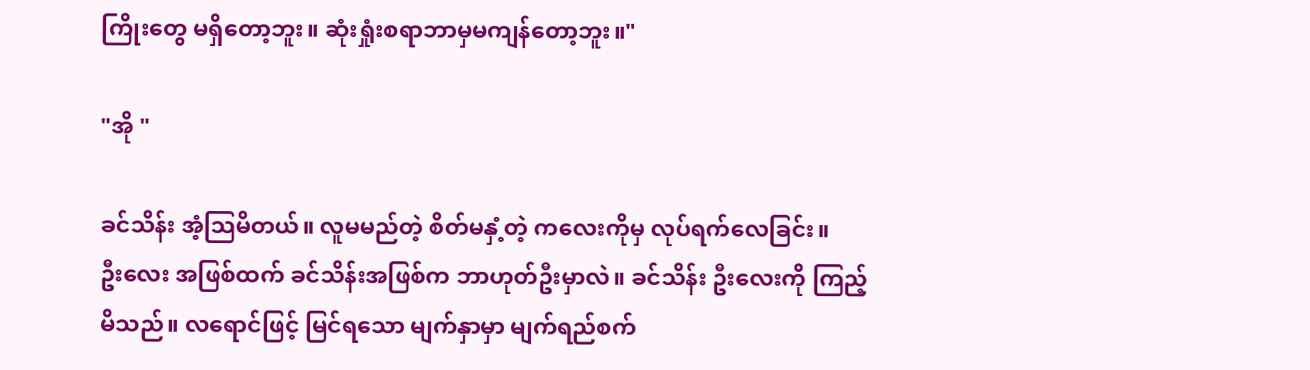ကြိုးတွေ မရှိတော့ဘူး။ ဆုံးရှုံးစရာဘာမှမကျန်တော့ဘူး။"

"အို "

ခင်သိန်း အံ့သြမိတယ်။ လူမမည်တဲ့ စိတ်မနှံ့တဲ့ ကလေးကိုမှ လုပ်ရက်လေခြင်း။
ဦးလေး အဖြစ်ထက် ခင်သိန်းအဖြစ်က ဘာဟုတ်ဦးမှာလဲ။ ခင်သိန်း ဦးလေးကို ကြည့်မိသည်။ လရောင်ဖြင့် မြင်ရသော မျက်နှာမှာ မျက်ရည်စက်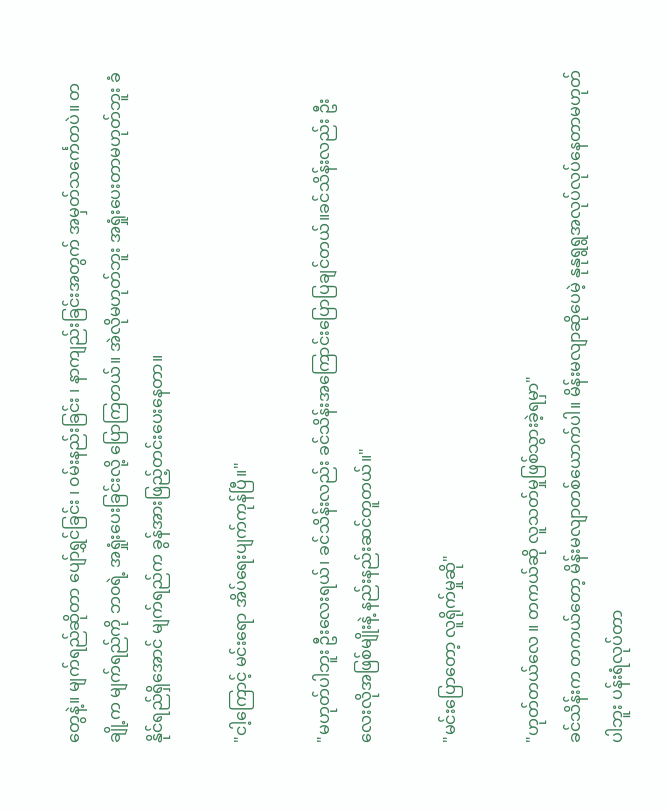တွေနဲ့။ မျက်ရည်ဆိုတာ ပျော်ရွှင်ခြင်း ၊ ၀မ်းနည်းခြင်း ၊ နာကျည်းခြင်းအတွက် အမှတ်သင်္ကေတပဲ။ တချို့က မျက်ရည်ကို ဘ၀ရဲ့ အရှုံးပေးခြင်းလို့ ပြောကြတယ်။ အဲလိုမဟုတ်ဘူး အရှုံးပေးတာမဟုတ်ဘူး ခံနိုင်ရည်ရှိအောင် မျက်ရည်က ခွန်အားဖြည့်တင်းပေးနေတာ။

"ငါ့ကြောင့် မင်းရော အိပ်ရေးပျက်ကုန်ပြီ။"

"မဟုတ်ပါဘူး ဦးလေးရယ်၊ ခင်သိန်းလည်း ခင်သိန်းအကြောင်းပြောပြချင်တယ်။ခင်သိန်းလည်း ဦးလေးလိုအဖြစ်မျိုးနဲ့ နည်းနည်းဆင်တူတယ်။"

"မင်းပြောတော့ လူရိုက်မှုဆို"

"ဟုတ်တယ်လေ ။ တကယ်ဆို လူသတ်မှုဖြစ်သွားခဲ့ရမှာ"
ခင်သိန်းက တကယ်တော့ မိန်းမလျာတစ်ယောက်ပါ။ မိန်းမလျာဆိုပေမဲ့ နုနုရွရွအလုပ်လုပ်နေတာမဟုတ်ပါဘူး ပန်းရံလုပ်တာ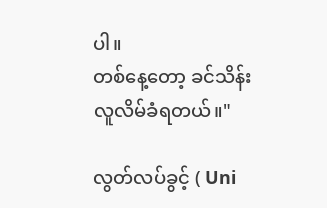ပါ။
တစ်နေ့တော့ ခင်သိန်းလူလိမ်ခံရတယ်။"

လွတ်လပ်ခွင့် ( Uni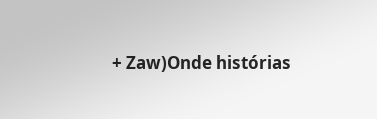+ Zaw)Onde histórias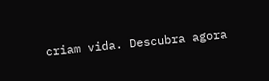criam vida. Descubra agora